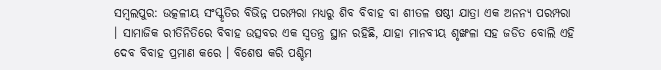ସମ୍ବଲପୁର: ଉତ୍କଳୀୟ ସଂସ୍କୃତିର ବିଭିନ୍ନ ପରମ୍ପରା ମଧ୍ୟରୁ ଶିବ ବିବାହ ବା ଶୀତଳ ଷଷ୍ଠୀ ଯାତ୍ରା ଏକ ଅନନ୍ୟ ପରମ୍ପରା । ସାମାଜିକ ରୀତିନିତିରେ ବିବାହ ଉତ୍ସବର ଏକ ସ୍ବତନ୍ତ୍ର ସ୍ଥାନ ରହିଛି, ଯାହା ମାନବୀୟ ଶୃଙ୍ଖଳା ସହ ଜଡିତ ବୋଲି ଏହି ଦେବ ବିବାହ ପ୍ରମାଣ କରେ । ବିଶେଷ କରି ପଶ୍ଚିମ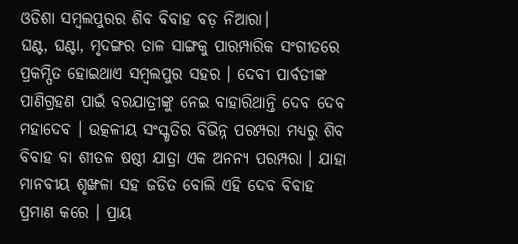ଓଡିଶା ସମ୍ବଲପୁରର ଶିବ ବିବାହ ବଡ଼ ନିଆରା।
ଘଣ୍ଟ, ଘଣ୍ଟା, ମୃଦଙ୍ଗର ତାଳ ସାଙ୍ଗକୁ ପାରମ୍ପାରିକ ସଂଗୀତରେ ପ୍ରକମ୍ପିତ ହୋଇଥାଏ ସମ୍ବଲପୁର ସହର । ଦେବୀ ପାର୍ବତୀଙ୍କ ପାଣିଗ୍ରହଣ ପାଇଁ ବରଯାତ୍ରୀଙ୍କୁ ନେଇ ବାହାରିଥାନ୍ତି ଦେବ ଦେବ ମହାଦେବ । ଉତ୍କଳୀୟ ସଂସ୍କୃତିର ବିଭିନ୍ନ ପରମ୍ପରା ମଧ୍ୟରୁ ଶିବ ବିବାହ ବା ଶୀତଳ ଷଷ୍ଠୀ ଯାତ୍ରା ଏକ ଅନନ୍ୟ ପରମ୍ପରା । ଯାହା ମାନବୀୟ ଶୃଙ୍ଖଳା ସହ ଜଡିତ ବୋଲି ଏହି ଦେବ ବିବାହ ପ୍ରମାଣ କରେ । ପ୍ରାୟ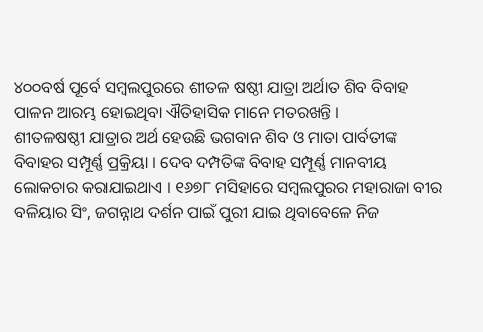୪୦୦ବର୍ଷ ପୂର୍ବେ ସମ୍ବଲପୁରରେ ଶୀତଳ ଷଷ୍ଠୀ ଯାତ୍ରା ଅର୍ଥାତ ଶିବ ବିବାହ ପାଳନ ଆରମ୍ଭ ହୋଇଥିବା ଐତିହାସିକ ମାନେ ମତରଖନ୍ତି ।
ଶୀତଳଷଷ୍ଠୀ ଯାତ୍ରାର ଅର୍ଥ ହେଉଛି ଭଗବାନ ଶିବ ଓ ମାତା ପାର୍ବତୀଙ୍କ ବିବାହର ସମ୍ପୂର୍ଣ୍ଣ ପ୍ରକ୍ରିୟା । ଦେବ ଦମ୍ପତିଙ୍କ ବିବାହ ସମ୍ପୂର୍ଣ୍ଣ ମାନବୀୟ ଲୋକଚାର କରାଯାଇଥାଏ । ୧୬୭୮ ମସିହାରେ ସମ୍ବଲପୁରର ମହାରାଜା ବୀର ବଳିୟାର ସିଂ, ଜଗନ୍ନାଥ ଦର୍ଶନ ପାଇଁ ପୁରୀ ଯାଇ ଥିବାବେଳେ ନିଜ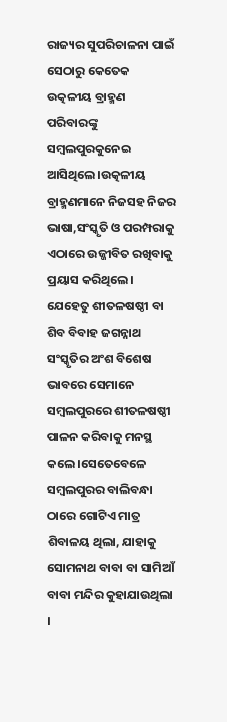ରାଜ୍ୟର ସୁପରିଚାଳନା ପାଇଁ ସେଠାରୁ କେତେକ ଉତ୍କଳୀୟ ବ୍ରାହ୍ମଣ ପରିବାରଙ୍କୁ ସମ୍ବଲପୁରକୁନେଇ ଆସିଥିଲେ।ଉତ୍କଳୀୟ ବ୍ରାହ୍ମଣମାନେ ନିଜସହ ନିଜର ଭାଷା,ସଂସ୍କୃତି ଓ ପରମ୍ପରାକୁ ଏଠାରେ ଉଜ୍ଜୀବିତ ରଖିବାକୁ ପ୍ରୟାସ କରିଥିଲେ। ଯେହେତୁ ଶୀତଳଷଷ୍ଠୀ ବା ଶିବ ବିବାହ ଜଗନ୍ନାଥ ସଂସ୍କୃତିର ଅଂଶ ବିଶେଷ ଭାବରେ ସେମାନେ ସମ୍ବଲପୁରରେ ଶୀତଳଷଷ୍ଠୀ ପାଳନ କରିବାକୁ ମନସ୍ଥ କଲେ।ସେତେବେଳେ ସମ୍ବଲପୁରର ବାଲିବନ୍ଧା ଠାରେ ଗୋଟିଏ ମାତ୍ର ଶିବାଳୟ ଥିଲା, ଯାହାକୁ ସୋମନାଥ ବାବା ବା ସାମିଆଁ ବାବା ମନ୍ଦିର କୁହାଯାଉଥିଲା ।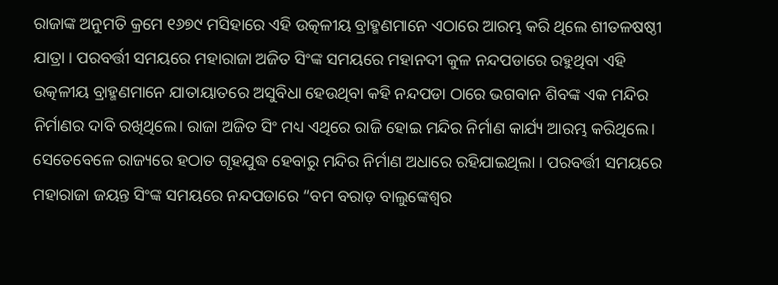ରାଜାଙ୍କ ଅନୁମତି କ୍ରମେ ୧୬୭୯ ମସିହାରେ ଏହି ଉତ୍କଳୀୟ ବ୍ରାହ୍ମଣମାନେ ଏଠାରେ ଆରମ୍ଭ କରି ଥିଲେ ଶୀତଳଷଷ୍ଠୀ ଯାତ୍ରା । ପରବର୍ତ୍ତୀ ସମୟରେ ମହାରାଜା ଅଜିତ ସିଂଙ୍କ ସମୟରେ ମହାନଦୀ କୁଳ ନନ୍ଦପଡାରେ ରହୁଥିବା ଏହି ଉତ୍କଳୀୟ ବ୍ରାହ୍ମଣମାନେ ଯାତାୟାତରେ ଅସୁବିଧା ହେଉଥିବା କହି ନନ୍ଦପଡା ଠାରେ ଭଗବାନ ଶିବଙ୍କ ଏକ ମନ୍ଦିର ନିର୍ମାଣର ଦାବି ରଖିଥିଲେ। ରାଜା ଅଜିତ ସିଂ ମଧ୍ୟ ଏଥିରେ ରାଜି ହୋଇ ମନ୍ଦିର ନିର୍ମାଣ କାର୍ଯ୍ୟ ଆରମ୍ଭ କରିଥିଲେ। ସେତେବେଳେ ରାଜ୍ୟରେ ହଠାତ ଗୃହଯୁଦ୍ଧ ହେବାରୁ ମନ୍ଦିର ନିର୍ମାଣ ଅଧାରେ ରହିଯାଇଥିଲା । ପରବର୍ତ୍ତୀ ସମୟରେ ମହାରାଜା ଜୟନ୍ତ ସିଂଙ୍କ ସମୟରେ ନନ୍ଦପଡାରେ “ବମ ବରାଡ଼ ବାଲୁଙ୍କେଶ୍ୱର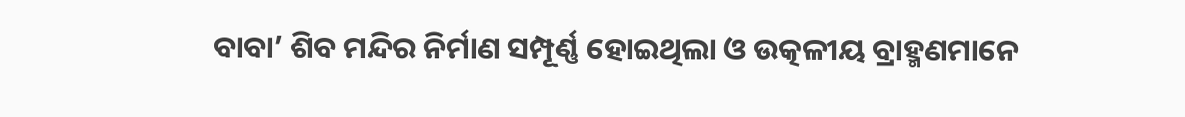ବାବା’ ଶିବ ମନ୍ଦିର ନିର୍ମାଣ ସମ୍ପୂର୍ଣ୍ଣ ହୋଇଥିଲା ଓ ଉତ୍କଳୀୟ ବ୍ରାହ୍ମଣମାନେ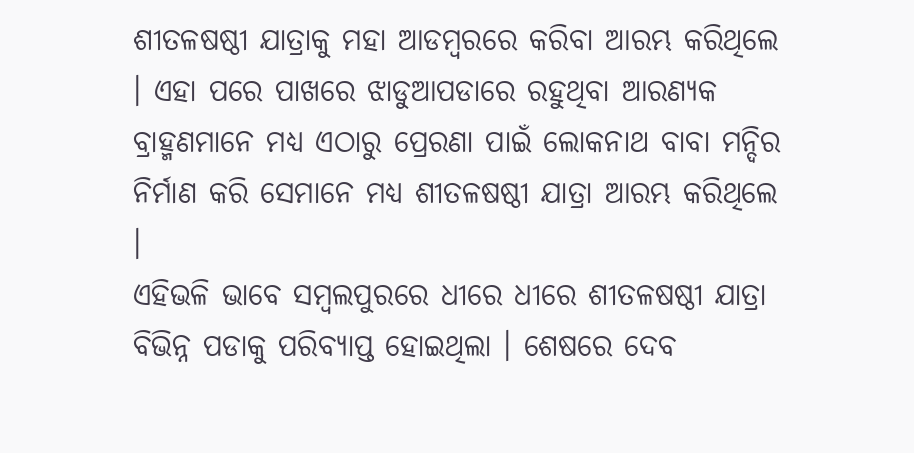ଶୀତଳଷଷ୍ଠୀ ଯାତ୍ରାକୁ ମହା ଆଡମ୍ବରରେ କରିବା ଆରମ୍ଭ କରିଥିଲେ । ଏହା ପରେ ପାଖରେ ଝାଡୁଆପଡାରେ ରହୁଥିବା ଆରଣ୍ୟକ ବ୍ରାହ୍ମଣମାନେ ମଧ୍ୟ ଏଠାରୁ ପ୍ରେରଣା ପାଇଁ ଲୋକନାଥ ବାବା ମନ୍ଦିର ନିର୍ମାଣ କରି ସେମାନେ ମଧ୍ୟ ଶୀତଳଷଷ୍ଠୀ ଯାତ୍ରା ଆରମ୍ଭ କରିଥିଲେ ।
ଏହିଭଳି ଭାବେ ସମ୍ବଲପୁରରେ ଧୀରେ ଧୀରେ ଶୀତଳଷଷ୍ଠୀ ଯାତ୍ରା ବିଭିନ୍ନ ପଡାକୁ ପରିବ୍ୟାପ୍ତ ହୋଇଥିଲା । ଶେଷରେ ଦେବ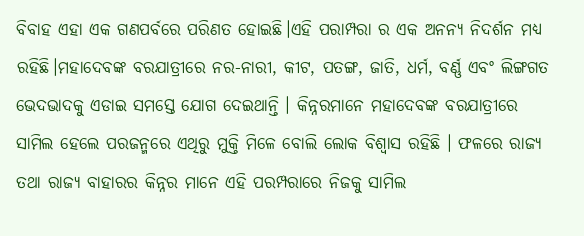ବିବାହ ଏହା ଏକ ଗଣପର୍ବରେ ପରିଣତ ହୋଇଛି।ଏହି ପରାମ୍ପରା ର ଏକ ଅନନ୍ୟ ନିଦର୍ଶନ ମଧ୍ୟ ରହିଛି।ମହାଦେବଙ୍କ ବରଯାତ୍ରୀରେ ନର-ନାରୀ, କୀଟ, ପତଙ୍ଗ, ଜାତି, ଧର୍ମ, ବର୍ଣ୍ଣ ଏବଂ ଲିଙ୍ଗଗତ ଭେଦଭାଦକୁ ଏଡାଇ ସମସ୍ତେ ଯୋଗ ଦେଇଥାନ୍ତି । କିନ୍ନରମାନେ ମହାଦେବଙ୍କ ବରଯାତ୍ରୀରେ ସାମିଲ ହେଲେ ପରଜନ୍ମରେ ଏଥିରୁ ମୁକ୍ତି ମିଳେ ବୋଲି ଲୋକ ବିଶ୍ବାସ ରହିଛି । ଫଳରେ ରାଜ୍ୟ ତଥା ରାଜ୍ୟ ବାହାରର କିନ୍ନର ମାନେ ଏହି ପରମ୍ପରାରେ ନିଜକୁ ସାମିଲ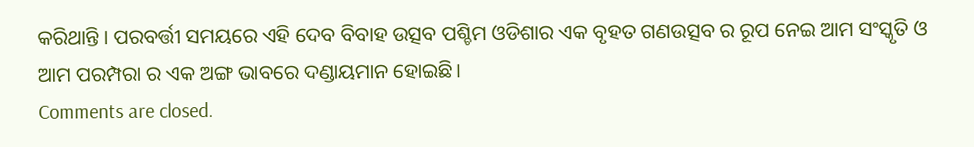କରିଥାନ୍ତି । ପରବର୍ତ୍ତୀ ସମୟରେ ଏହି ଦେବ ବିବାହ ଉତ୍ସବ ପଶ୍ଚିମ ଓଡିଶାର ଏକ ବୃହତ ଗଣଉତ୍ସବ ର ରୂପ ନେଇ ଆମ ସଂସ୍କୃତି ଓ ଆମ ପରମ୍ପରା ର ଏକ ଅଙ୍ଗ ଭାବରେ ଦଣ୍ଡାୟମାନ ହୋଇଛି।
Comments are closed.